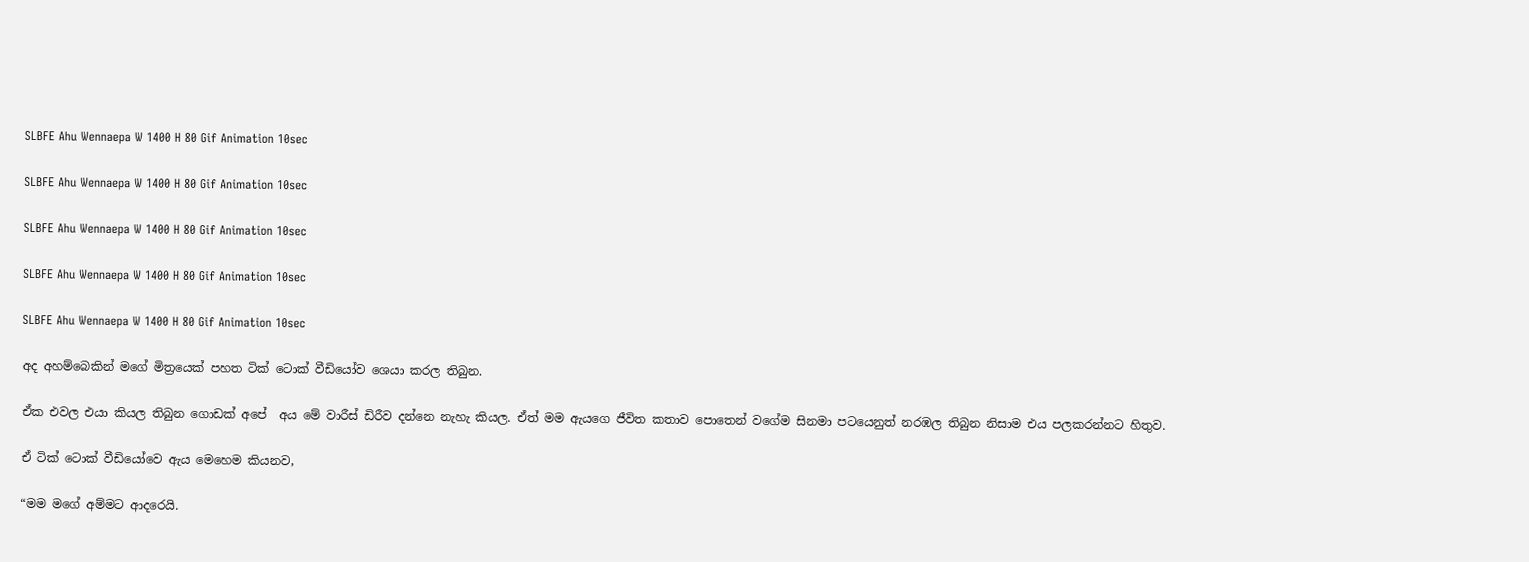SLBFE Ahu Wennaepa W 1400 H 80 Gif Animation 10sec

SLBFE Ahu Wennaepa W 1400 H 80 Gif Animation 10sec

SLBFE Ahu Wennaepa W 1400 H 80 Gif Animation 10sec

SLBFE Ahu Wennaepa W 1400 H 80 Gif Animation 10sec

SLBFE Ahu Wennaepa W 1400 H 80 Gif Animation 10sec

අද අහම්බෙකින් මගේ මිත්‍රයෙක් පහත ටික් ටොක් වීඩියෝව ශෙයා කරල තිබුන.

ඒක එවල එයා කියල තිබුන ගොඩක් අපේ  අය මේ වාරීස් ඩිරීව දන්නෙ නැහැ කියල. ඒත් මම ඇයගෙ ජීවිත කතාව පොතෙන් වගේම සිනමා පටයෙනුත් නරඹල තිබුන නිසාම එය පලකරන්නට හිතුව.

ඒ ටික් ටොක් වීඩියෝවෙ ඇය මෙහෙම කියනව,

“මම මගේ අම්මට ආදරෙයි.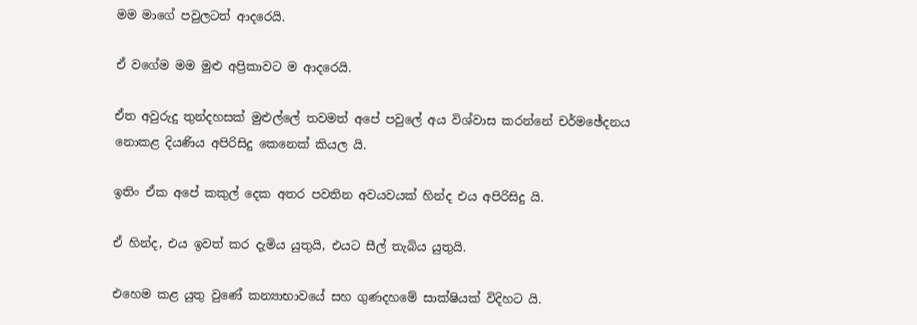මම මාගේ පවුලටත් ආදරෙයි.

ඒ වගේම මම මුළු අප්‍රිකාවට ම ආදරෙයි.

ඒත අවුරුදු තුන්දහසක් මුළුල්ලේ තවමත් අපේ පවුලේ අය විශ්වාස කරන්නේ චර්මඡේදනය නොකළ දියණිය අපිරිසිදු කෙනෙක් කියල යි.

ඉතිං ඒක අපේ කකුල් දෙක අතර පවතින අවයවයක් හින්ද එය අපිරිසිදු යි.

ඒ හින්ද, එය ඉවත් කර දැමිය යුතුයි, එයට සීල් තැබිය යුතුයි.

එහෙම කළ යුතු වුණේ කන්‍යාභාවයේ සහ ගුණදහමේ සාක්ෂියක් විදිහට යි.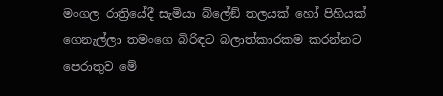මංගල රාත්‍රියේදී සැමියා බ්ලේඞ් තලයක් හෝ පිහියක් ගෙනැල්ලා තමංගෙ බිරිඳට බලාත්කාරකම කරන්නට පෙරාතුව මේ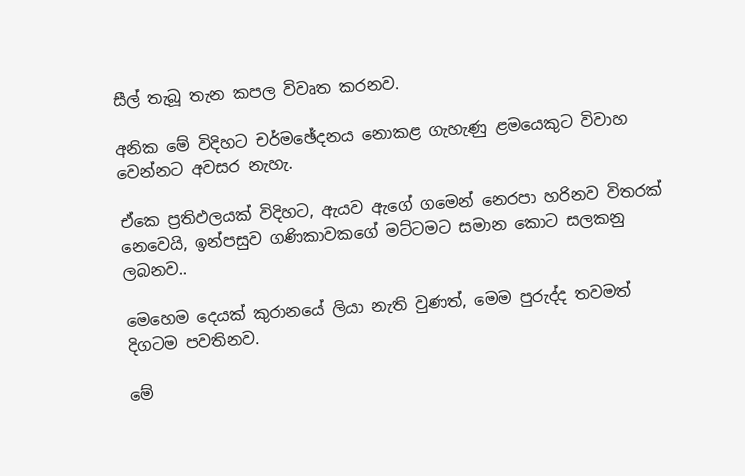සීල් තැබූ තැන කපල විවෘත කරනව.

අනික මේ විදිහට චර්මඡේදනය නොකළ ගැහැණු ළමයෙකුට විවාහ වෙන්නට අවසර නැහැ.

ඒකෙ ප්‍රතිඵලයක් විදිහට, ඇයව ඇගේ ගමෙන් නෙරපා හරිනව විතරක් නෙවෙයි, ඉන්පසුව ගණිකාවකගේ මට්ටමට සමාන කොට සලකනු ලබනව..

මෙහෙම දෙයක් කුරානයේ ලියා නැති වුණත්, මෙම පුරුද්ද තවමත් දිගටම පවතිනව.

මේ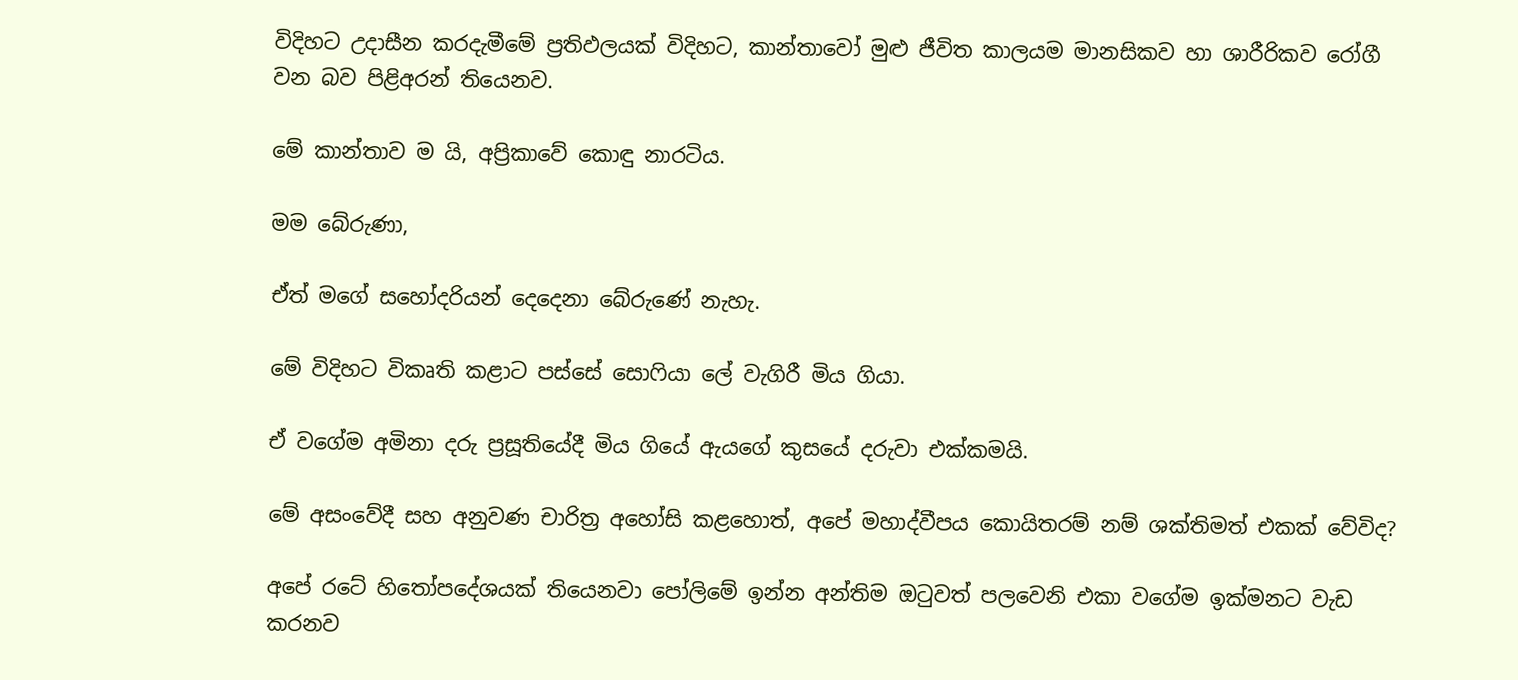විදිහට උදාසීන කරදැමීමේ ප්‍රතිඵලයක් විදිහට, කාන්තාවෝ මුළු ජීවිත කාලයම මානසිකව හා ශාරීරිකව රෝගී වන බව පිළිඅරන් තියෙනව.

මේ කාන්තාව ම යි, අප්‍රිකාවේ කොඳු නාරටිය.

මම බේරුණා,

ඒත් මගේ සහෝදරියන් දෙදෙනා බේරුණේ නැහැ.

මේ විදිහට විකෘති කළාට පස්සේ සොෆියා ලේ වැගිරී මිය ගියා.

ඒ වගේම අමිනා දරු ප්‍රසූතියේදී මිය ගියේ ඇයගේ කුසයේ දරුවා එක්කමයි.

මේ අසංවේදී සහ අනුවණ චාරිත්‍ර අහෝසි කළහොත්, අපේ මහාද්වීපය කොයිතරම් නම් ශක්තිමත් එකක් වේවිද?

අපේ රටේ හිතෝපදේශයක් තියෙනවා පෝලිමේ ඉන්න අන්තිම ඔටුවත් පලවෙනි එකා වගේම ඉක්මනට වැඩ කරනව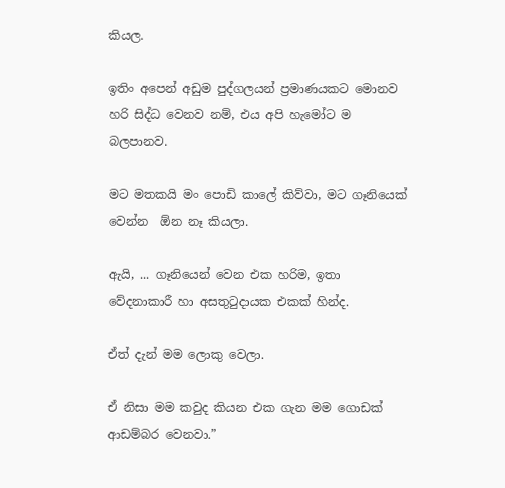කියල.

ඉතිං අපෙන් අඩුම පුද්ගලයන් ප්‍රමාණයකට මොනව හරි සිද්ධ වෙනව නම්, එය අපි හැමෝට ම බලපානව.

මට මතකයි මං පොඩි කාලේ කිව්වා, මට ගෑනියෙක් වෙන්න  ඕන නෑ කියලා.

ඇයි, ... ගෑනියෙන් වෙන එක හරිම, ඉතා වේදනාකාරී හා අසතුටුදායක එකක් හින්ද.

ඒත් දැන් මම ලොකු වෙලා.

ඒ නිසා මම කවුද කියන එක ගැන මම ගොඩක් ආඩම්බර වෙනවා.”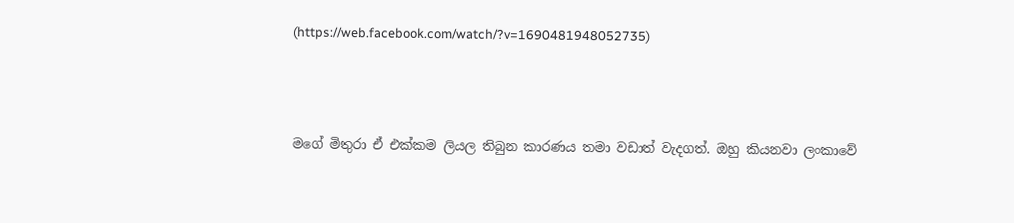(https://web.facebook.com/watch/?v=1690481948052735)



මගේ මිතුරා ඒ එක්කම ලියල තිබුන කාරණය තමා වඩාත් වැදගත්. ඔහු කියනවා ලංකාවේ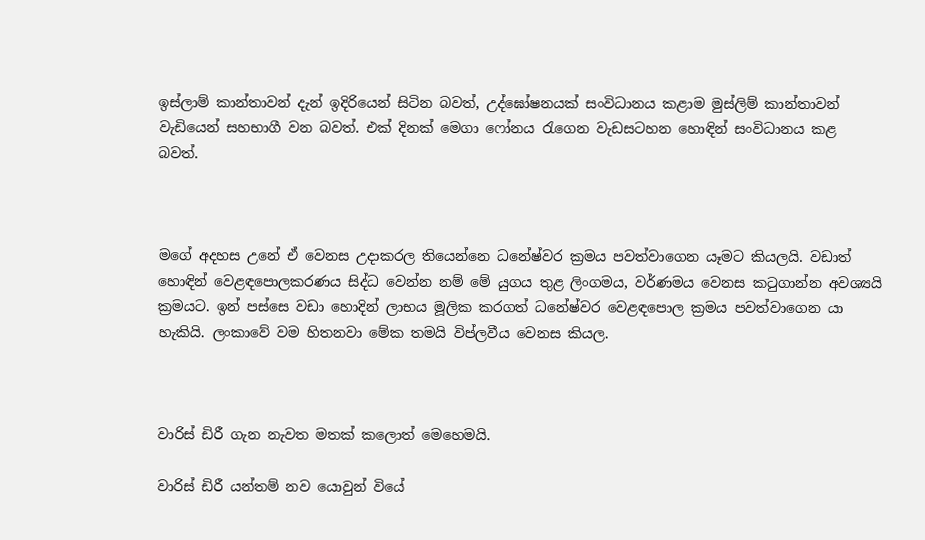ඉස්ලාම් කාන්තාවන් දැන් ඉදිරියෙන් සිටින බවත්, උද්ඝෝෂනයක් සංවිධානය කළාම මුස්ලිම් කාන්තාවන් වැඩියෙන් සහභාගී වන බවත්. එක් දිනක් මෙගා ෆෝනය රැගෙන වැඩසටහන හොඳින් සංවිධානය කළ බවත්.



මගේ අදහස උනේ ඒ වෙනස උදාකරල තියෙන්නෙ ධනේෂ්වර ක්‍රමය පවත්වාගෙන යෑමට කියලයි. වඩාත් හොඳින් වෙළඳපොලකරණය සිද්ධ වෙන්න නම් මේ යුගය තුළ ලිංගමය, වර්ණමය වෙනස කටුගාන්න අවශ්‍යයි ක්‍රමයට. ඉන් පස්සෙ වඩා හොදින් ලාභය මූලික කරගත් ධනේෂ්වර වෙළඳපොල ක්‍රමය පවත්වාගෙන යා හැකියි. ලංකාවේ වම හිතනවා මේක තමයි විප්ලවීය වෙනස කියල.



වාරිස් ඩිරී ගැන නැවත මතක් කලොත් මෙහෙමයි.

වාරිස් ඩිරී යන්තම් නව යොවුන් වියේ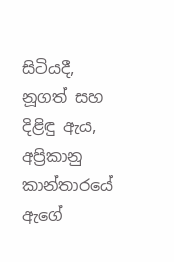සිටියදී, නූගත් සහ දිළිඳු ඇය, අප්‍රිකානු කාන්තාරයේ ඇගේ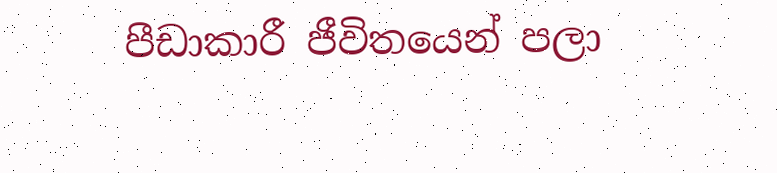පීඩාකාරී ජීවිතයෙන් පලා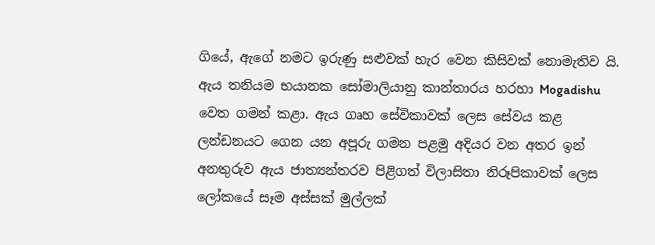ගියේ, ඇගේ නමට ඉරුණු සළුවක් හැර වෙන කිසිවක් නොමැතිව යි. ඇය තනියම භයානක සෝමාලියානු කාන්තාරය හරහා Mogadishu වෙත ගමන් කළා. ඇය ගෘහ සේවිකාවක් ලෙස සේවය කළ ලන්ඩනයට ගෙන යන අපූරු ගමන පළමු අදියර වන අතර ඉන් අනතුරුව ඇය ජාත්‍යන්තරව පිළිගත් විලාසිතා නිරූපිකාවක් ලෙස ලෝකයේ සෑම අස්සක් මුල්ලක්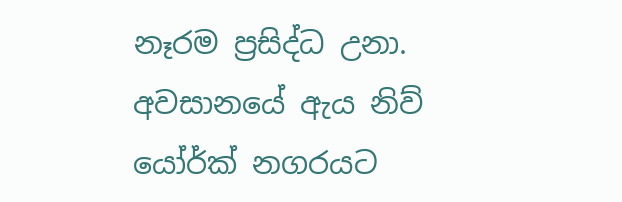නෑරම ප්‍රසිද්ධ උනා. අවසානයේ ඇය නිව් යෝර්ක් නගරයට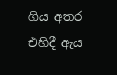ගිය අතර එහිදී ඇය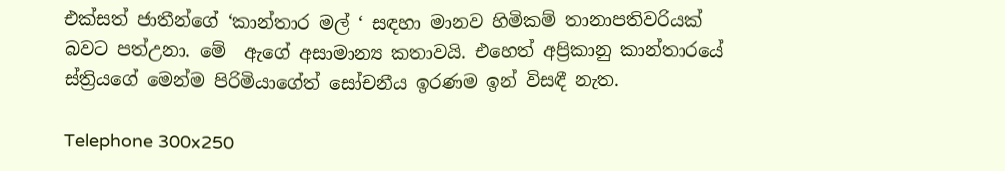එක්සත් ජාතීන්ගේ ‘කාන්තාර මල් ‘ සඳහා මානව හිමිකම් තානාපතිවරියක් බවට පත්උනා. මේ  ඇගේ අසාමාන්‍ය කතාවයි. එහෙත් අප්‍රිකානු කාන්තාරයේ ස්ත්‍රියගේ මෙන්ම පිරිමියාගේත් සෝචනීය ඉරණම ඉන් විසඳී නැත.

Telephone 300x250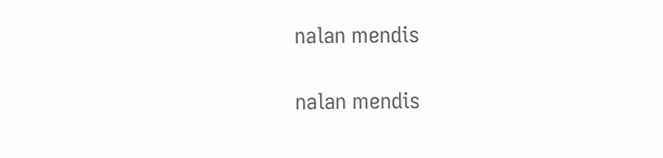nalan mendis

nalan mendis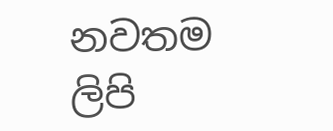නවතම ලිපි